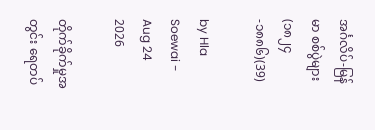အင်္ဂလိပ်-မြန်မာ စစ်ပွဲများ (၁၈၂၄-၁၈၈၆)(39)

by Hla Soewai - Aug 24 2026

တိုက်ခိုက်မှုအတွင်း ရေတပ်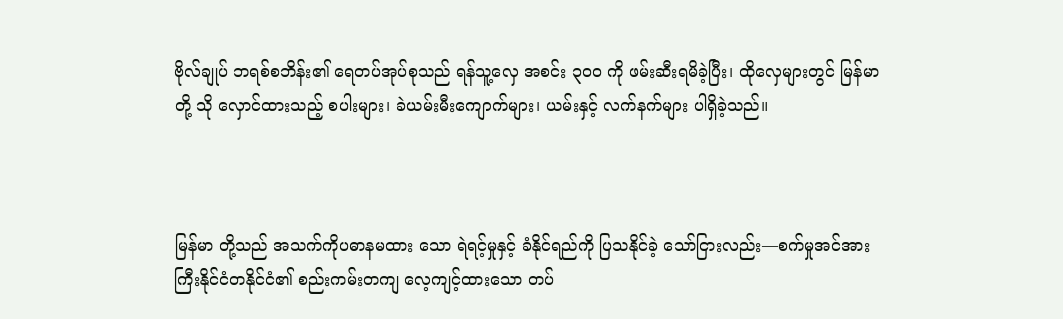ဗိုလ်ချုပ် ဘရစ်စဘိန်း၏ ရေတပ်အုပ်စုသည် ရန်သူ့လှေ အစင်း ၃၀၀ ကို ဖမ်းဆီးရမိခဲ့ပြီး၊ ထိုလှေများတွင် မြန်မာတို့ သို လှောင်ထားသည့် စပါးများ၊ ခဲယမ်းမီးကျောက်များ၊ ယမ်းနှင့် လက်နက်များ ပါရှိခဲ့သည်။



မြန်မာ တို့သည် အသက်ကိုပဓာနမထား သော ရဲရင့်မှုနှင့် ခံနိုင်ရည်ကို ပြသနိုင်ခဲ့‌ သော်ငြားလည်း—စက်မှုအင်အားကြီးနိုင်ငံတနိုင်ငံ၏ စည်းကမ်းတကျ လေ့ကျင့်ထားသော တပ်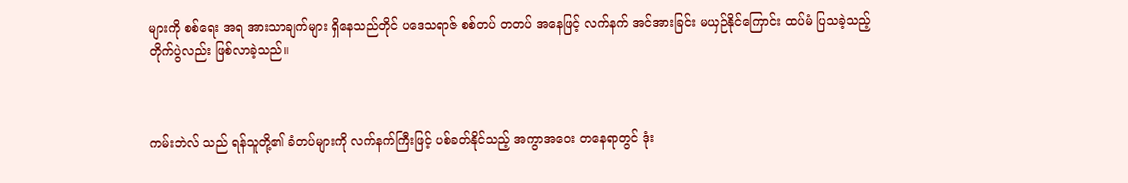များကို စစ်ရေး အရ အားသာချက်များ ရှိနေသည်တိုင် ပဒေသရာဇ် စစ်တပ် တတပ် အနေဖြင့် လက်နက် အင်အားခြင်း မယှဉ်နိုင်ကြောင်း ထပ်မံ ပြသခဲ့သည့် တိုက်ပွဲလည်း ဖြစ်လာခဲ့သည်။



ကမ်းဘဲလ် သည် ရန်သူတို့၏ ခံတပ်များကို လက်နက်ကြီးဖြင့် ပစ်ခတ်နိုင်သည့် အကွာအဝေး တနေရာတွင် ဒုံး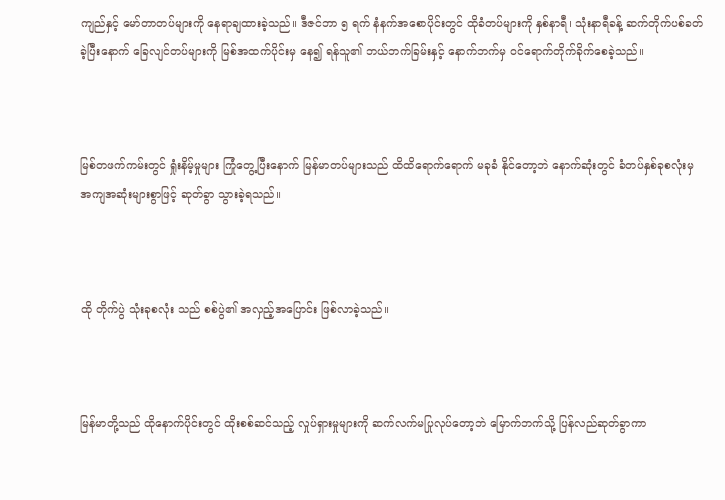ကျည်နှင့် မော်တာတပ်များကို နေရာချထားခဲ့သည်။ ဒီဇင်ဘာ ၅ ရက် နံနက်အစောပိုင်းတွင် ထိုခံတပ်များကို နှစ်နာရီ၊ သုံးနာရီခန့် ဆက်တိုက်ပစ်ခတ်ခဲ့ပြီးနောက် ခြေလျင်တပ်များကို မြစ်အထက်ပိုင်းမှ နေ၍ ရန်သူ၏ ဘယ်ဘက်ခြမ်းနှင့် နောက်ဘက်မှ ဝင်ရောက်တိုက်ခိုက်စေခဲ့သည်။



မြစ်တဖက်ကမ်းတွင် ရှုံးနိမ့်မှုများ ကြုံတွေ့ပြီးနောက် မြန်မာတပ်များသည် ထိထိရောက်ရောက် မခုခံ နိုင်တော့ဘဲ နောက်ဆုံးတွင် ခံတပ်နှစ်ခုစလုံးမှ အကျအဆုံးများစွာဖြင့် ဆုတ်ခွာ သွားခဲ့ရသည်။



ထို တိုက်ပွဲ သုံးခုစလုံး သည် စစ်ပွဲ၏ အလှည့်အပြောင်း ဖြစ်လာခဲ့သည်။



မြန်မာတို့သည် ထိုနောက်ပိုင်းတွင် ထိုးစစ်ဆင်သည့် လှုပ်ရှားမှုများကို ဆက်လက်မပြုလုပ်တော့ဘဲ မြောက်ဘက်သို့ ပြန်လည်ဆုတ်ခွာကာ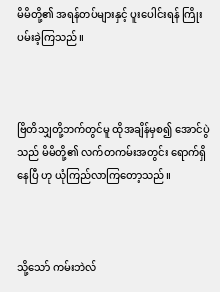မိမိတို့၏ အရန်တပ်များနှင့် ပူးပေါင်းရန် ကြိုးပမ်းခဲ့ကြသည်။



ဗြိတိသျှတို့ဘက်တွင်မူ ထိုအချိန်မှစ၍ အောင်ပွဲသည် မိမိတို့၏ လက်တကမ်းအတွင်း ရောက်ရှိနေပြီ ဟု ယုံကြည်လာကြတော့သည်။



သို့သော် ကမ်းဘဲလ်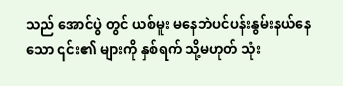သည် အောင်ပွဲ တွင် ယစ်မူး မနေဘဲပင်ပန်းနွမ်းနယ်နေသော ၎င်း၏ များကို နှစ်ရက် သို့မဟုတ် သုံး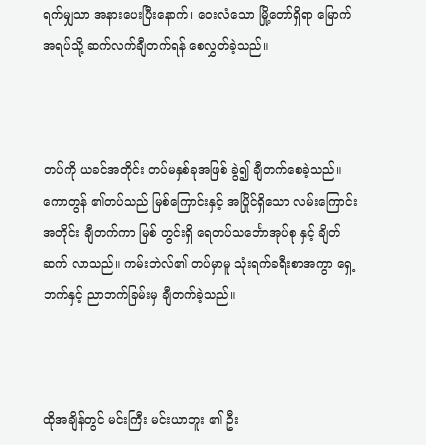ရက်မျှသာ အနားပေးပြီးနောက်၊ ဝေးလံသော မြို့တော်ရှိရာ မြောက်အရပ်သို့ ဆက်လက်ချီတက်ရန် စေလွှတ်ခဲ့သည်။



တပ်ကို ယခင်အတိုင်း တပ်မနှစ်ခုအဖြစ် ခွဲ၍ ချီတက်စေခဲ့သည်။ ကောတွန် ၏တပ်သည် မြစ်ကြောင်းနှင့် အပြိုင်ရှိသော လမ်းကြောင်းအတိုင်း ချီတက်ကာ မြစ် တွင်းရှိ ရေတပ်သင်္ဘောအုပ်စု နှင့် ချိတ်ဆက် လာသည်။ ကမ်းဘဲလ်၏ တပ်မှာမူ သုံးရက်ခရီးစာအကွာ ရှေ့ဘက်နှင့် ညာဘက်ခြမ်းမှ ချီတက်ခဲ့သည်။



ထိုအချိန်တွင် မင်းကြီး မင်းယာဘူး ၏ ဦး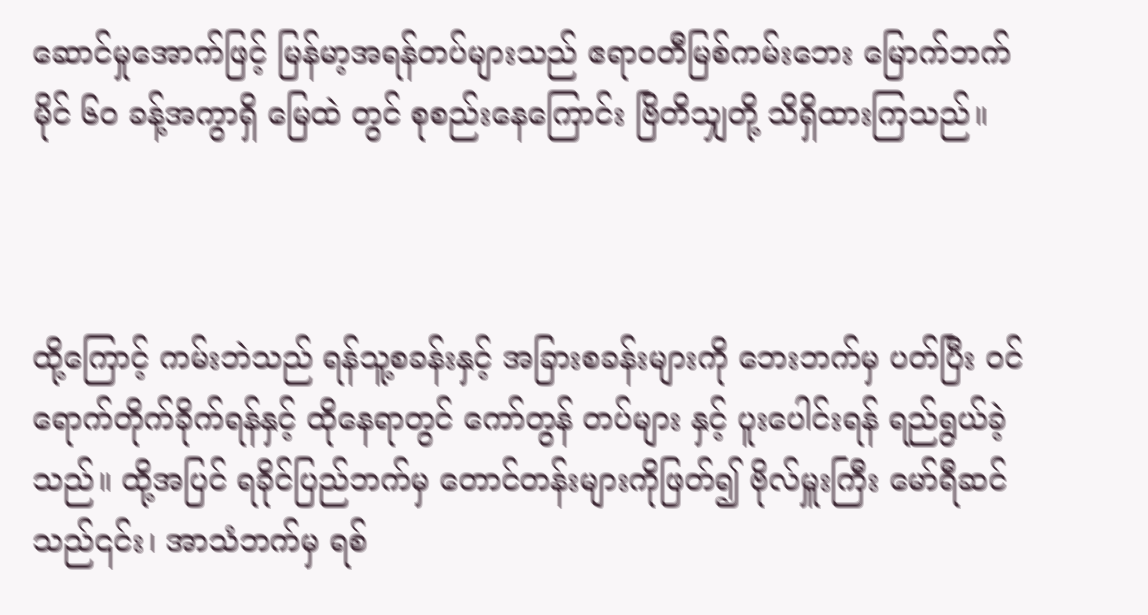ဆောင်မှုအောက်ဖြင့် မြန်မာ့အရန်တပ်များသည် ဧရာဝတီမြစ်ကမ်းဘေး မြောက်ဘက် မိုင် ၆၀ ခန့်အကွာရှိ မြေထဲ တွင် စုစည်းနေကြောင်း ဗြိတိသျှတို့ သိရှိထားကြသည်။



ထို့ကြောင့် ကမ်းဘဲသည် ရန်သူ့စခန်းနှင့် အခြားစခန်းများကို ဘေးဘက်မှ ပတ်ပြီး ဝင်ရောက်တိုက်ခိုက်ရန်နှင့် ထိုနေရာတွင် ကော်တွန် တပ်များ နှင့် ပူးပေါင်းရန် ရည်ရွယ်ခဲ့သည်။ ထို့အပြင် ရခိုင်ပြည်ဘက်မှ တောင်တန်းများကိုဖြတ်၍ ဗိုလ်မှူးကြီး မော်ရီဆင်သည်၎င်း၊ အာသံဘက်မှ ရစ်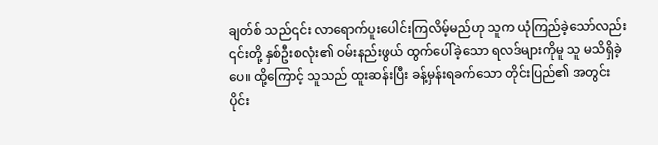ချတ်စ် သည်၎င်း လာရောက်ပူးပေါင်းကြလိမ့်မည်ဟု သူက ယုံကြည်ခဲ့သော်လည်း ၎င်းတို့ နှစ်ဦးစလုံး၏ ဝမ်းနည်းဖွယ် ထွက်ပေါ်ခဲ့သော ရလဒ်များကိုမူ သူ မသိရှိခဲ့ပေ။ ထို့ကြောင့် သူသည် ထူးဆန်းပြီး ခန့်မှန်းရခက်သော တိုင်းပြည်၏ အတွင်းပိုင်း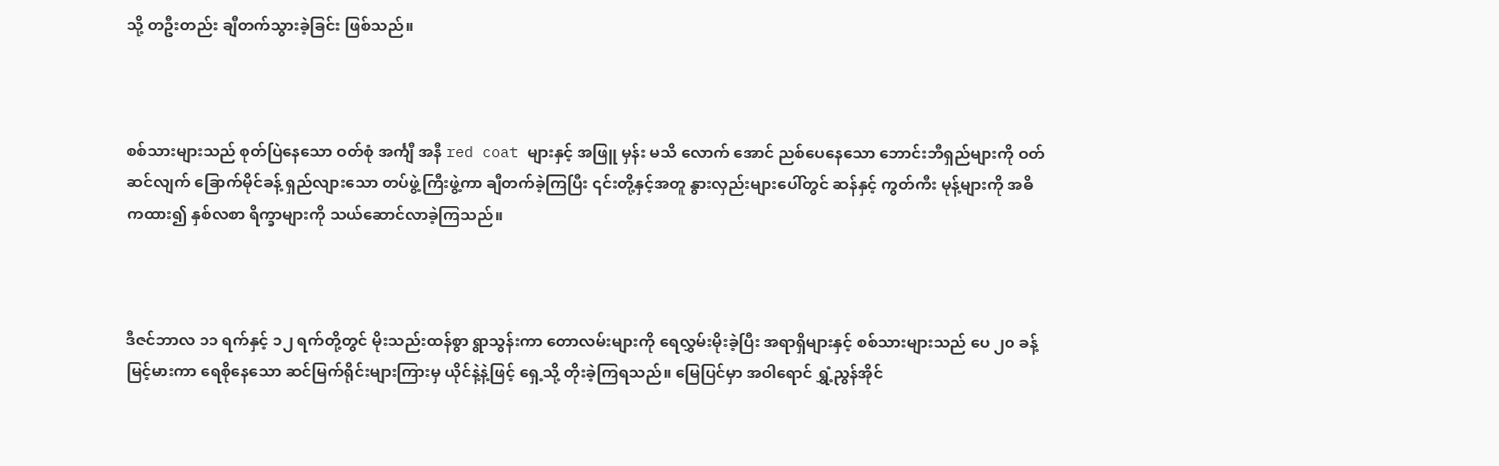သို့ တဦးတည်း ချီတက်သွားခဲ့ခြင်း ဖြစ်သည်။



စစ်သားများသည် စုတ်ပြဲနေသော ဝတ်စုံ အင်္ကျီ အနီ red coat များနှင့် အဖြူ မှန်း မသိ လောက် အောင် ညစ်ပေနေသော ဘောင်းဘီရှည်များကို ဝတ်ဆင်လျက် ခြောက်မိုင်ခန့် ရှည်လျားသော တပ်ဖွဲ့ကြီးဖွဲ့ကာ ချီတက်ခဲ့ကြပြီး ၎င်းတို့နှင့်အတူ နွားလှည်းများပေါ်တွင် ဆန်နှင့် ကွတ်ကီး မုန့်များကို အဓိကထား၍ နှစ်လစာ ရိက္ခာများကို သယ်ဆောင်လာခဲ့ကြသည်။



ဒီဇင်ဘာလ ၁၁ ရက်နှင့် ၁၂ ရက်တို့တွင် မိုးသည်းထန်စွာ ရွာသွန်းကာ တောလမ်းများကို ရေလွှမ်းမိုးခဲ့ပြီး အရာရှိများနှင့် စစ်သားများသည် ပေ ၂၀ ခန့် မြင့်မားကာ ရေစိုနေသော ဆင်မြက်ရိုင်းများကြားမှ ယိုင်နဲ့နဲ့ဖြင့် ရှေ့သို့ တိုးခဲ့ကြရသည်။ မြေပြင်မှာ အဝါရောင် ရွှံ့ညွန်အိုင်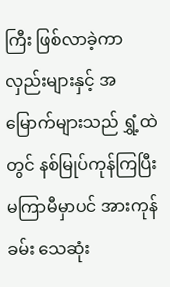ကြီး ဖြစ်လာခဲ့ကာ လှည်းများနှင့် အမြောက်များသည် ရွှံ့ထဲတွင် နစ်မြုပ်ကုန်ကြပြီး မကြာမီမှာပင် အားကုန်ခမ်း သေဆုံး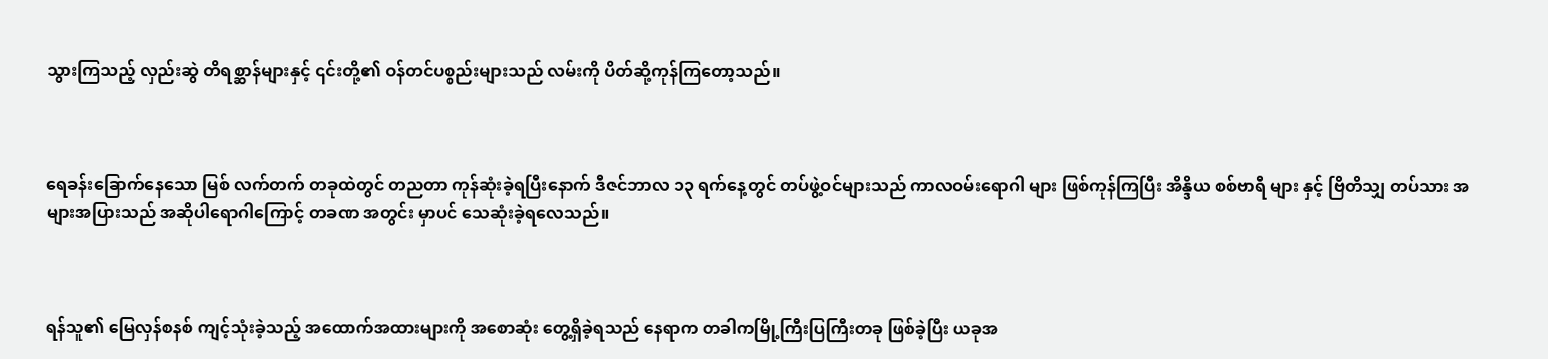သွားကြသည့် လှည်းဆွဲ တိရစ္ဆာန်များနှင့် ၎င်းတို့၏ ဝန်တင်ပစ္စည်းများသည် လမ်းကို ပိတ်ဆို့ကုန်ကြတော့သည်။



ရေခန်းခြောက်နေသော မြစ် လက်တက် တခုထဲတွင် တညတာ ကုန်ဆုံးခဲ့ရပြီးနောက် ဒီဇင်ဘာလ ၁၃ ရက်နေ့တွင် တပ်ဖွဲ့ဝင်များသည် ကာလဝမ်းရောဂါ များ ဖြစ်ကုန်ကြပြီး အိန္ဒိယ စစ်ဗာရီ များ နှင့် ဗြိတိသျှ တပ်သား အများအပြားသည် အဆိုပါရောဂါကြောင့် တခဏ အတွင်း မှာပင် သေဆုံးခဲ့ရလေသည်။



ရန်သူ၏ မြေလှန်စနစ် ကျင့်သုံးခဲ့သည့် အထောက်အထားများကို အစောဆုံး တွေ့ရှိခဲ့ရသည် နေရာက တခါကမြို့ကြီးပြကြီးတခု ဖြစ်ခဲ့ပြီး ယခုအ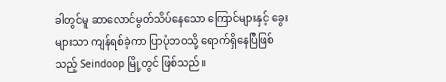ခါတွင်မူ ဆာလောင်မွတ်သိပ်နေသော ကြောင်များနှင့် ခွေးများသာ ကျန်ရစ်ခဲ့ကာ ပြာပုံဘဝသို့ ရောက်ရှိနေပြီဖြစ်သည့် Seindoop မြို့တွင် ဖြစ်သည်။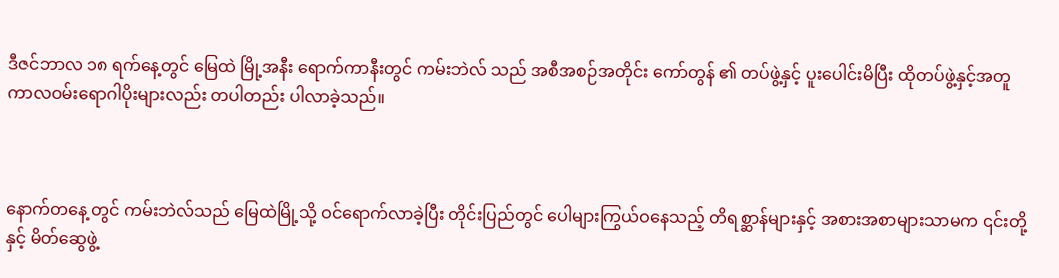ဒီဇင်ဘာလ ၁၈ ရက်နေ့တွင် မြေထဲ မြို့အနီး ရောက်ကာနီးတွင် ကမ်းဘဲလ် သည် အစီအစဉ်အတိုင်း ကော်တွန် ၏ တပ်ဖွဲ့နှင့် ပူးပေါင်းမိပြီး ထိုတပ်ဖွဲ့နှင့်အတူ ကာလဝမ်းရောဂါပိုးများလည်း တပါတည်း ပါလာခဲ့သည်။



နောက်တနေ့ တွင် ကမ်းဘဲလ်သည် မြေထဲမြို့သို့ ဝင်ရောက်လာခဲ့ပြီး တိုင်းပြည်တွင် ပေါများကြွယ်ဝနေသည့် တိရစ္ဆာန်များနှင့် အစားအစာများသာမက ၎င်းတို့ နှင့် မိတ်ဆွေဖွဲ့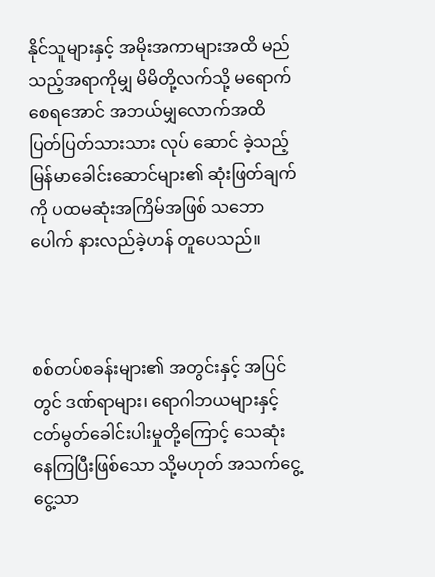နိုင်သူများနှင့် အမိုးအကာများအထိ မည်သည့်အရာကိုမျှ မိမိတို့လက်သို့ မရောက်စေရအောင် အဘယ်မျှလောက်အထိ ပြတ်ပြတ်သားသား လုပ်‌ ဆောင် ခဲ့သည့် မြန်မာခေါင်းဆောင်များ၏ ဆုံးဖြတ်ချက် ကို ပထမဆုံးအကြိမ်အဖြစ် သဘောပေါက် နားလည်ခဲ့ဟန် တူပေသည်။



စစ်တပ်စခန်းများ၏ အတွင်းနှင့် အပြင်တွင် ဒဏ်ရာများ၊ ရောဂါဘယများနှင့် ငတ်မွတ်ခေါင်းပါးမှုတို့ကြောင့် သေဆုံးနေကြပြီးဖြစ်သော သို့မဟုတ် အသက်ငွေ့ငွေ့သာ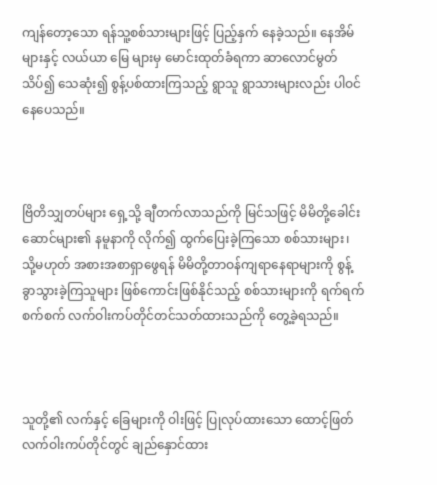ကျန်တော့သော ရန်သူ့စစ်သားများဖြင့် ပြည့်နှက် နေခဲ့သည်။ နေအိမ်များနှင့် လယ်ယာ မြေ များမှ မောင်းထုတ်ခံရကာ ဆာလောင်မွတ်သိပ်၍ သေဆုံး၍ စွန့်ပစ်ထားကြသည့် ရွာသူ ရွာသားများလည်း ပါဝင်နေပေသည်။



ဗြိတိသျှတပ်များ ရှေ့သို့ ချီတက်လာသည်ကို မြင်သဖြင့် မိမိတို့ခေါင်းဆောင်များ၏ နမူနာကို လိုက်၍ ထွက်ပြေးခဲ့ကြသော စစ်သားများ၊ သို့မဟုတ် အစားအစာရှာဖွေရန် မိမိတို့တာဝန်ကျရာနေရာများကို စွန့်ခွာသွားခဲ့ကြသူများ ဖြစ်ကောင်းဖြစ်နိုင်သည့် စစ်သားများကို ရက်ရက်စက်စက် လက်ဝါးကပ်တိုင်တင်သတ်ထားသည်ကို တွေ့ခဲ့ရသည်။



သူတို့၏ လက်နှင့် ခြေများကို ဝါးဖြင့် ပြုလုပ်ထားသော ထောင့်ဖြတ်လက်ဝါးကပ်တိုင်တွင် ချည်နှောင်ထား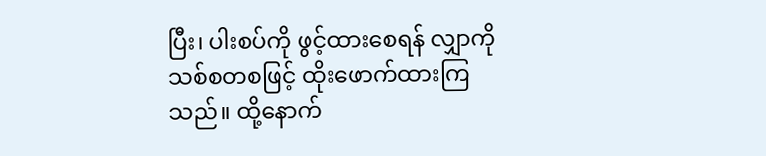ပြီး၊ ပါးစပ်ကို ဖွင့်ထားစေရန် လျှာကို သစ်စတစဖြင့် ထိုးဖောက်ထားကြသည်။ ထို့နောက်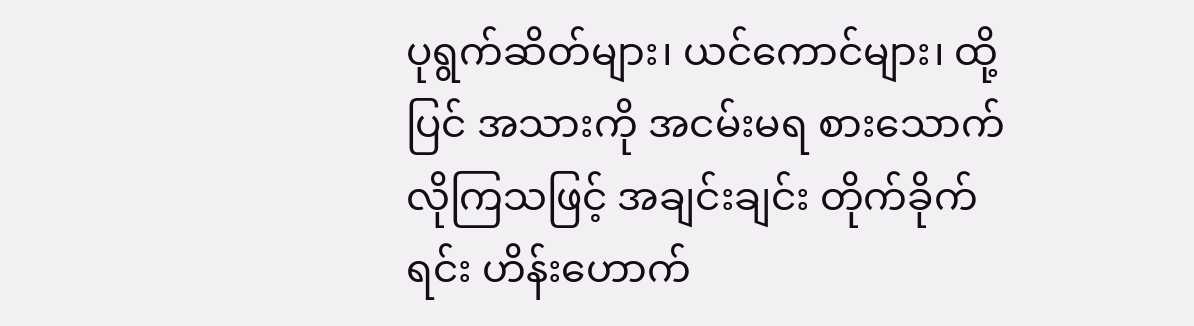ပုရွက်ဆိတ်များ၊ ယင်ကောင်များ၊ ထို့ပြင် အသားကို အငမ်းမရ စားသောက်လိုကြသဖြင့် အချင်းချင်း တိုက်ခိုက်ရင်း ဟိန်းဟောက်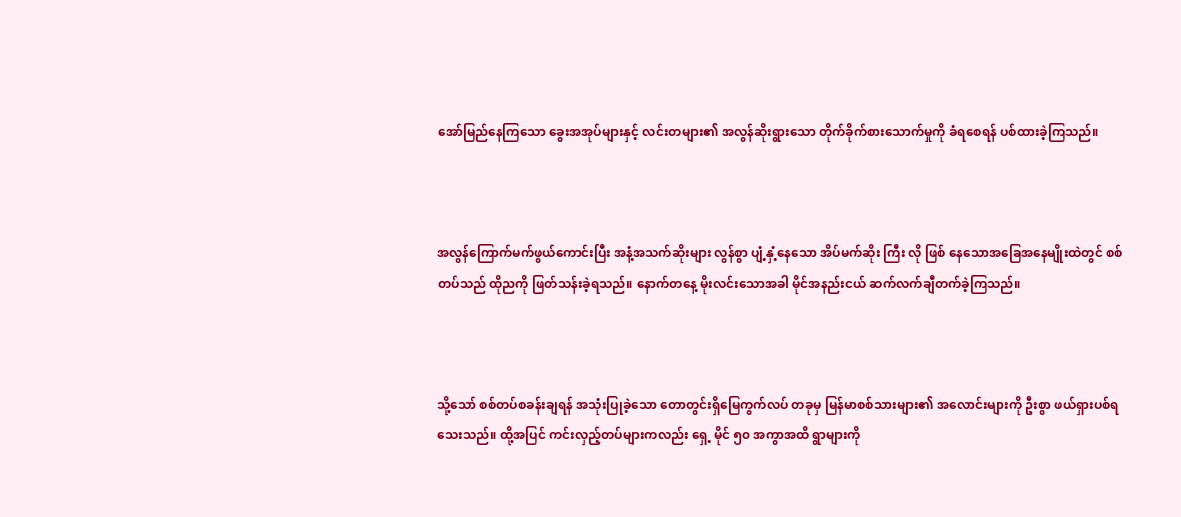အော်မြည်နေကြသော ခွေးအအုပ်များနှင့် လင်းတများ၏ အလွန်ဆိုးရွားသော တိုက်ခိုက်စားသောက်မှုကို ခံရစေရန် ပစ်ထားခဲ့ကြသည်။



အလွန်ကြောက်မက်ဖွယ်ကောင်းပြီး အနံ့အသက်ဆိုးများ လွန်စွာ ပျံ့နှံ့နေသော အိပ်မက်ဆိုး ကြီး လို ဖြစ် နေသောအခြေအနေမျိုးထဲတွင် စစ်တပ်သည် ထိုညကို ဖြတ်သန်းခဲ့ရသည်။ နောက်တနေ့ မိုးလင်းသောအခါ မိုင်အနည်းငယ် ဆက်လက်ချီတက်ခဲ့ကြသည်။



သို့သော် စစ်တပ်စခန်းချရန် အသုံးပြုခဲ့သော တောတွင်းရှိမြေကွက်လပ် တခုမှ မြန်မာစစ်သားများ၏ အလောင်းများကို ဦးစွာ ဖယ်ရှားပစ်ရသေးသည်။ ထို့အပြင် ကင်းလှည့်တပ်များကလည်း ရှေ့ မိုင် ၅၀ အကွာအထိ ရွာများကို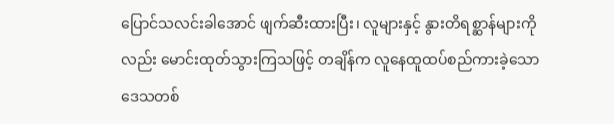ပြောင်သလင်းခါအောင် ဖျက်ဆီးထားပြီး၊ လူများနှင့် နွားတိရစ္ဆာန်များကိုလည်း မောင်းထုတ်သွားကြသဖြင့် တချိန်က လူနေထူထပ်စည်ကားခဲ့သော ဒေသတစ်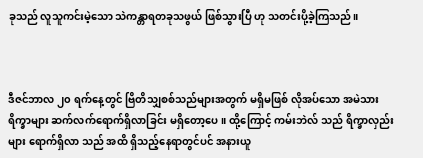ခုသည် လူသူကင်းမဲ့သော သဲကန္တာရတခုသဖွယ် ဖြစ်သွားပြီ ဟု သတင်းပို့ခဲ့ကြသည်။



ဒီဇင်ဘာလ ၂၀ ရက်နေ့တွင် ဗြိတိသျှစစ်သည်များအတွက် မရှိမဖြစ် လိုအပ်သော အမဲသားရိက္ခာများ ဆက်လက်ရောက်ရှိလာခြင်း မရှိတော့ပေ။ ထို့ကြောင့် ကမ်းဘဲလ် သည် ရိက္ခာလှည်းများ ရောက်ရှိလာ သည် အထိ ရှိသည့်နေရာတွင်ပင် အနားယူ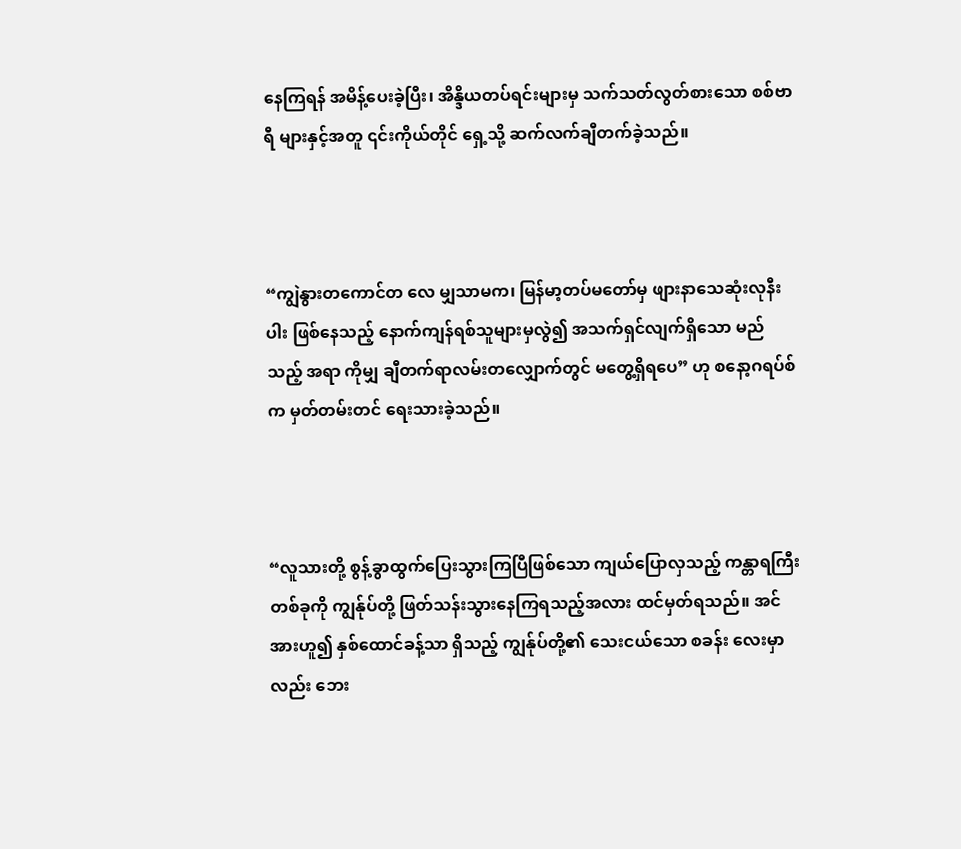နေကြရန် အမိန့်ပေးခဲ့ပြီး၊ အိန္ဒိယတပ်ရင်းများမှ သက်သတ်လွတ်စားသော စစ်‌ဗာရီ များနှင့်အတူ ၎င်းကိုယ်တိုင် ရှေ့သို့ ဆက်လက်ချီတက်ခဲ့သည်။



“ကျွဲနွားတကောင်တ‌ လေ မျှသာမက၊ မြန်မာ့တပ်မတော်မှ ဖျားနာသေဆုံးလုနီးပါး ဖြစ်နေသည့် နောက်ကျန်ရစ်သူများမှလွဲ၍ အသက်ရှင်လျက်ရှိသော မည်သည့် အရာ ကိုမျှ ချီတက်ရာလမ်းတလျှောက်တွင် မတွေ့ရှိရပေ” ဟု စနော့ဂရပ်စ် က မှတ်တမ်းတင် ရေးသားခဲ့သည်။



“လူသားတို့ စွန့်ခွာထွက်ပြေးသွားကြပြီဖြစ်သော ကျယ်ပြောလှသည့် ကန္တာရကြီးတစ်ခုကို ကျွန်ုပ်တို့ ဖြတ်သန်းသွားနေကြရသည့်အလား ထင်မှတ်ရသည်။ အင်အားဟူ၍ နှစ်ထောင်ခန့်သာ ရှိသည့် ကျွန်ုပ်တို့၏ သေးငယ်သော စခန်း လေးမှာလည်း ဘေး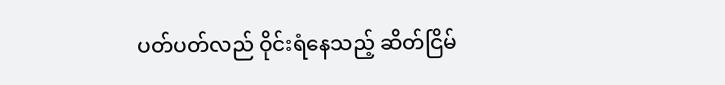ပတ်ပတ်လည် ဝိုင်းရံနေသည့် ဆိတ်ငြိမ်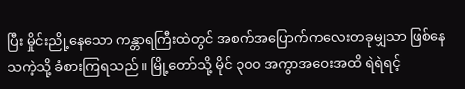ပြီး မှိုင်းညို့နေသော ကန္တာရကြီးထဲတွင် အစက်အပြောက်ကလေးတခုမျှသာ ဖြစ်နေသကဲ့သို့ ခံစားကြရသည်။ မြို့တော်သို့ မိုင် ၃၀၀ အကွာအဝေးအထိ ရဲရဲရင့်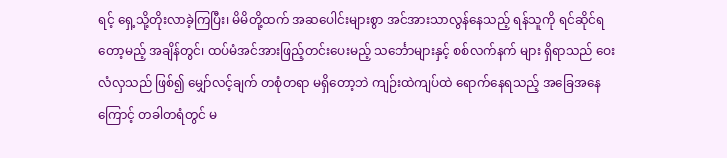ရင့် ရှေ့သို့တိုးလာခဲ့ကြပြီး၊ မိမိတို့ထက် အဆပေါင်းများစွာ အင်အားသာလွန်နေသည့် ရန်သူကို ရင်ဆိုင်ရ တော့မည့် အချိန်တွင်၊ ထပ်မံအင်အားဖြည့်တင်းပေးမည့် သင်္ဘောများနှင့် စစ်လက်နက် များ ရှိရာသည် ဝေးလံလှသည် ဖြစ်၍ မျှော်လင့်ချက် တစုံတရာ မရှိတော့ဘဲ ကျဉ်းထဲကျပ်ထဲ ရောက်နေရသည့် အခြေအနေကြောင့် တခါတရံတွင် မ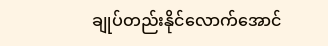ချုပ်တည်းနိုင်လောက်အောင်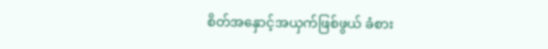စိတ်အနှောင့်အယှက်ဖြစ်ဖွယ် ခံစား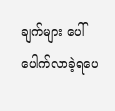ချက်များ ပေါ်ပေါက်လာခဲ့ရပေ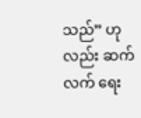သည်” ဟုလည်း ဆက်လက် ရေး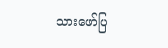သားဖော်ပြ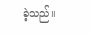ခဲ့သည်။